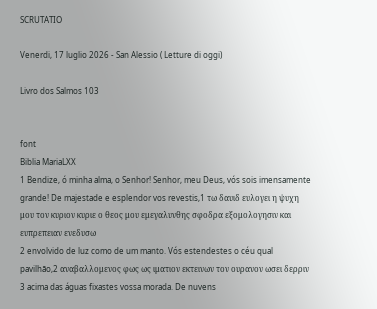SCRUTATIO

Venerdi, 17 luglio 2026 - San Alessio ( Letture di oggi)

Livro dos Salmos 103


font
Biblia MariaLXX
1 Bendize, ó minha alma, o Senhor! Senhor, meu Deus, vós sois imensamente grande! De majestade e esplendor vos revestis,1 τω δαυιδ ευλογει η ψυχη μου τον κυριον κυριε ο θεος μου εμεγαλυνθης σφοδρα εξομολογησιν και ευπρεπειαν ενεδυσω
2 envolvido de luz como de um manto. Vós estendestes o céu qual pavilhão,2 αναβαλλομενος φως ως ιματιον εκτεινων τον ουρανον ωσει δερριν
3 acima das águas fixastes vossa morada. De nuvens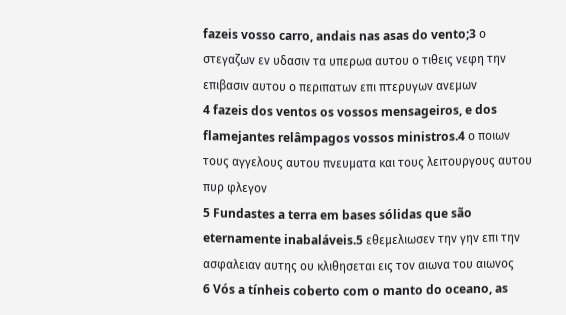fazeis vosso carro, andais nas asas do vento;3 ο στεγαζων εν υδασιν τα υπερωα αυτου ο τιθεις νεφη την επιβασιν αυτου ο περιπατων επι πτερυγων ανεμων
4 fazeis dos ventos os vossos mensageiros, e dos flamejantes relâmpagos vossos ministros.4 ο ποιων τους αγγελους αυτου πνευματα και τους λειτουργους αυτου πυρ φλεγον
5 Fundastes a terra em bases sólidas que são eternamente inabaláveis.5 εθεμελιωσεν την γην επι την ασφαλειαν αυτης ου κλιθησεται εις τον αιωνα του αιωνος
6 Vós a tínheis coberto com o manto do oceano, as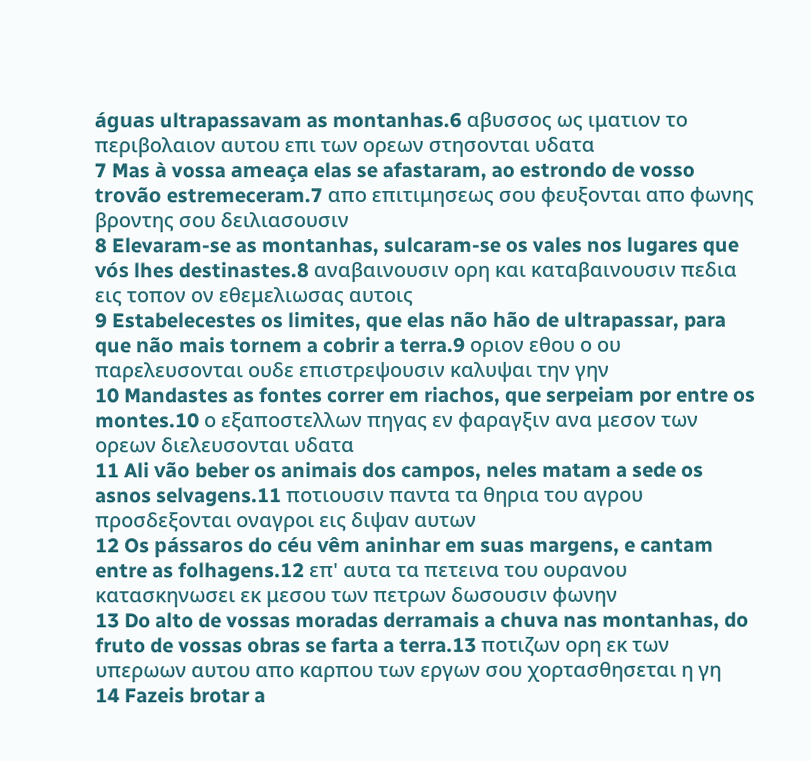águas ultrapassavam as montanhas.6 αβυσσος ως ιματιον το περιβολαιον αυτου επι των ορεων στησονται υδατα
7 Mas à vossa ameaça elas se afastaram, ao estrondo de vosso trovão estremeceram.7 απο επιτιμησεως σου φευξονται απο φωνης βροντης σου δειλιασουσιν
8 Elevaram-se as montanhas, sulcaram-se os vales nos lugares que vós lhes destinastes.8 αναβαινουσιν ορη και καταβαινουσιν πεδια εις τοπον ον εθεμελιωσας αυτοις
9 Estabelecestes os limites, que elas não hão de ultrapassar, para que não mais tornem a cobrir a terra.9 οριον εθου ο ου παρελευσονται ουδε επιστρεψουσιν καλυψαι την γην
10 Mandastes as fontes correr em riachos, que serpeiam por entre os montes.10 ο εξαποστελλων πηγας εν φαραγξιν ανα μεσον των ορεων διελευσονται υδατα
11 Ali vão beber os animais dos campos, neles matam a sede os asnos selvagens.11 ποτιουσιν παντα τα θηρια του αγρου προσδεξονται οναγροι εις διψαν αυτων
12 Os pássaros do céu vêm aninhar em suas margens, e cantam entre as folhagens.12 επ' αυτα τα πετεινα του ουρανου κατασκηνωσει εκ μεσου των πετρων δωσουσιν φωνην
13 Do alto de vossas moradas derramais a chuva nas montanhas, do fruto de vossas obras se farta a terra.13 ποτιζων ορη εκ των υπερωων αυτου απο καρπου των εργων σου χορτασθησεται η γη
14 Fazeis brotar a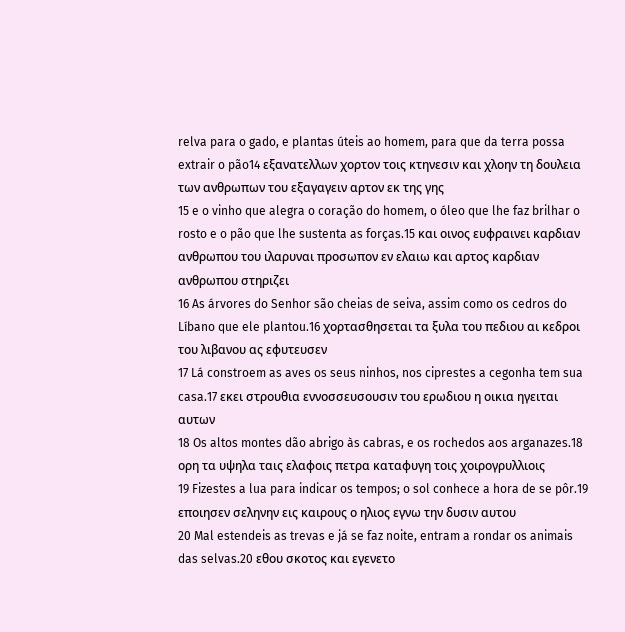relva para o gado, e plantas úteis ao homem, para que da terra possa extrair o pão14 εξανατελλων χορτον τοις κτηνεσιν και χλοην τη δουλεια των ανθρωπων του εξαγαγειν αρτον εκ της γης
15 e o vinho que alegra o coração do homem, o óleo que lhe faz brilhar o rosto e o pão que lhe sustenta as forças.15 και οινος ευφραινει καρδιαν ανθρωπου του ιλαρυναι προσωπον εν ελαιω και αρτος καρδιαν ανθρωπου στηριζει
16 As árvores do Senhor são cheias de seiva, assim como os cedros do Líbano que ele plantou.16 χορτασθησεται τα ξυλα του πεδιου αι κεδροι του λιβανου ας εφυτευσεν
17 Lá constroem as aves os seus ninhos, nos ciprestes a cegonha tem sua casa.17 εκει στρουθια εννοσσευσουσιν του ερωδιου η οικια ηγειται αυτων
18 Os altos montes dão abrigo às cabras, e os rochedos aos arganazes.18 ορη τα υψηλα ταις ελαφοις πετρα καταφυγη τοις χοιρογρυλλιοις
19 Fizestes a lua para indicar os tempos; o sol conhece a hora de se pôr.19 εποιησεν σεληνην εις καιρους ο ηλιος εγνω την δυσιν αυτου
20 Mal estendeis as trevas e já se faz noite, entram a rondar os animais das selvas.20 εθου σκοτος και εγενετο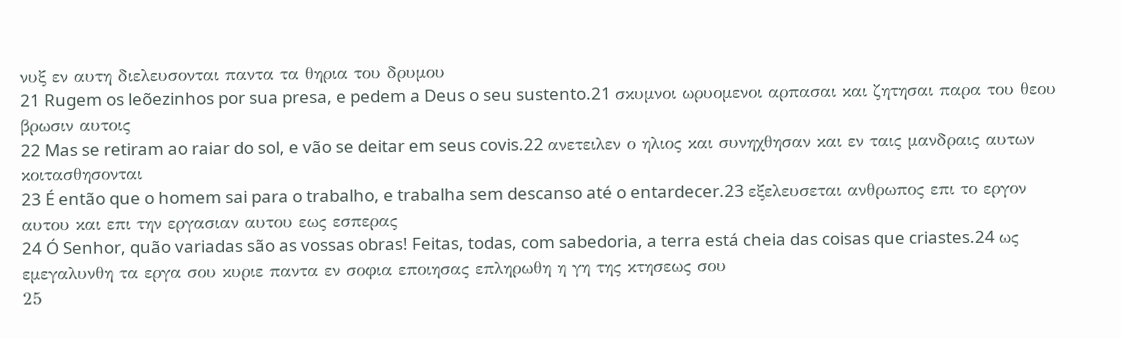νυξ εν αυτη διελευσονται παντα τα θηρια του δρυμου
21 Rugem os leõezinhos por sua presa, e pedem a Deus o seu sustento.21 σκυμνοι ωρυομενοι αρπασαι και ζητησαι παρα του θεου βρωσιν αυτοις
22 Mas se retiram ao raiar do sol, e vão se deitar em seus covis.22 ανετειλεν ο ηλιος και συνηχθησαν και εν ταις μανδραις αυτων κοιτασθησονται
23 É então que o homem sai para o trabalho, e trabalha sem descanso até o entardecer.23 εξελευσεται ανθρωπος επι το εργον αυτου και επι την εργασιαν αυτου εως εσπερας
24 Ó Senhor, quão variadas são as vossas obras! Feitas, todas, com sabedoria, a terra está cheia das coisas que criastes.24 ως εμεγαλυνθη τα εργα σου κυριε παντα εν σοφια εποιησας επληρωθη η γη της κτησεως σου
25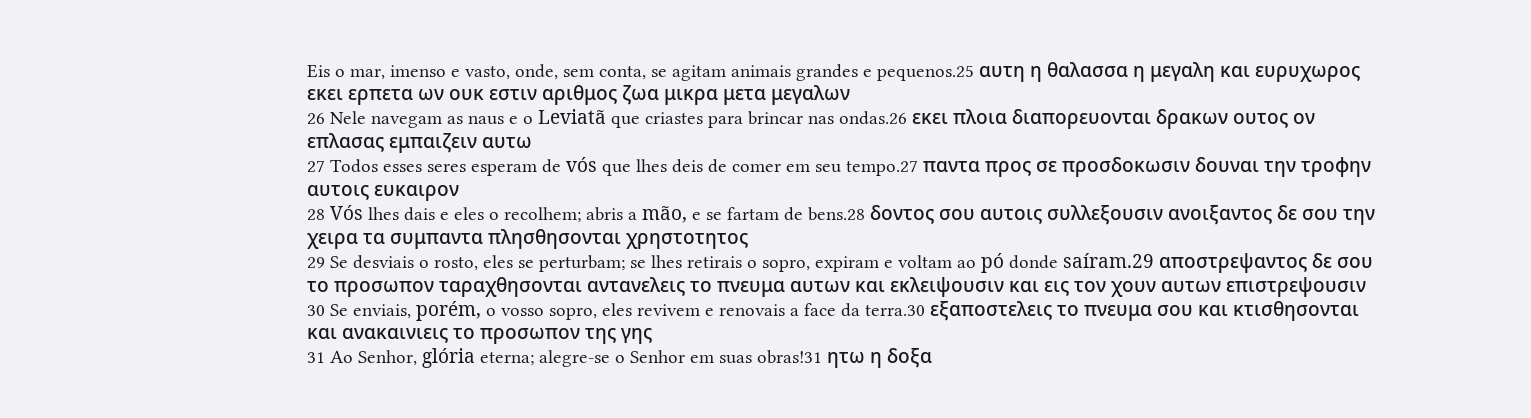Eis o mar, imenso e vasto, onde, sem conta, se agitam animais grandes e pequenos.25 αυτη η θαλασσα η μεγαλη και ευρυχωρος εκει ερπετα ων ουκ εστιν αριθμος ζωα μικρα μετα μεγαλων
26 Nele navegam as naus e o Leviatã que criastes para brincar nas ondas.26 εκει πλοια διαπορευονται δρακων ουτος ον επλασας εμπαιζειν αυτω
27 Todos esses seres esperam de vós que lhes deis de comer em seu tempo.27 παντα προς σε προσδοκωσιν δουναι την τροφην αυτοις ευκαιρον
28 Vós lhes dais e eles o recolhem; abris a mão, e se fartam de bens.28 δοντος σου αυτοις συλλεξουσιν ανοιξαντος δε σου την χειρα τα συμπαντα πλησθησονται χρηστοτητος
29 Se desviais o rosto, eles se perturbam; se lhes retirais o sopro, expiram e voltam ao pó donde saíram.29 αποστρεψαντος δε σου το προσωπον ταραχθησονται αντανελεις το πνευμα αυτων και εκλειψουσιν και εις τον χουν αυτων επιστρεψουσιν
30 Se enviais, porém, o vosso sopro, eles revivem e renovais a face da terra.30 εξαποστελεις το πνευμα σου και κτισθησονται και ανακαινιεις το προσωπον της γης
31 Ao Senhor, glória eterna; alegre-se o Senhor em suas obras!31 ητω η δοξα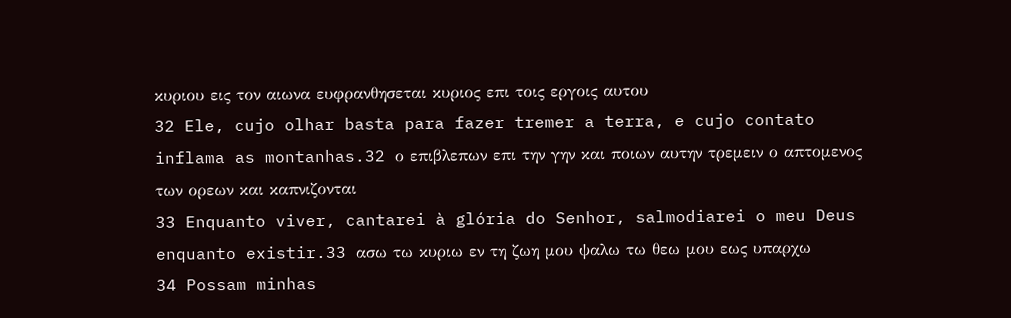κυριου εις τον αιωνα ευφρανθησεται κυριος επι τοις εργοις αυτου
32 Ele, cujo olhar basta para fazer tremer a terra, e cujo contato inflama as montanhas.32 ο επιβλεπων επι την γην και ποιων αυτην τρεμειν ο απτομενος των ορεων και καπνιζονται
33 Enquanto viver, cantarei à glória do Senhor, salmodiarei o meu Deus enquanto existir.33 ασω τω κυριω εν τη ζωη μου ψαλω τω θεω μου εως υπαρχω
34 Possam minhas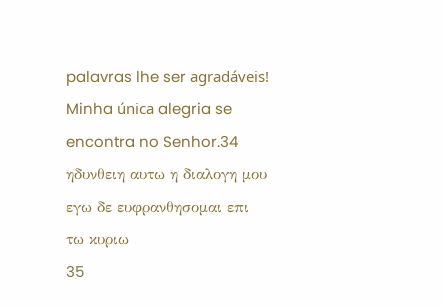palavras lhe ser agradáveis! Minha única alegria se encontra no Senhor.34 ηδυνθειη αυτω η διαλογη μου εγω δε ευφρανθησομαι επι τω κυριω
35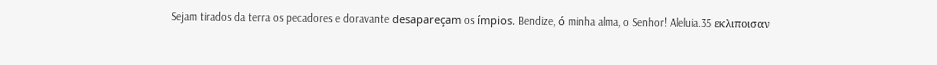Sejam tirados da terra os pecadores e doravante desapareçam os ímpios. Bendize, ó minha alma, o Senhor! Aleluia.35 εκλιποισαν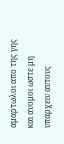αμαρτωλοι απο της γης και ανομοι ωστε μη υπαρχειν αυτους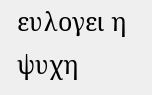ευλογει η ψυχη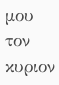μου τον κυριον